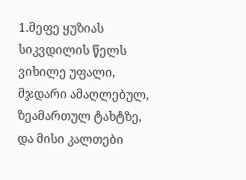1.მეფე ყუზიას სიკვდილის წელს ვიხილე უფალი, მჯდარი ამაღლებულ, ზეამართულ ტახტზე, და მისი კალთები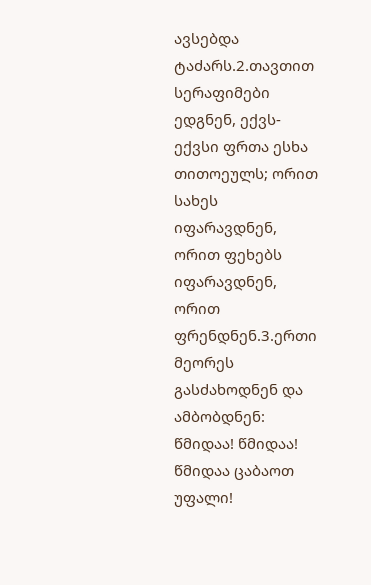ავსებდა ტაძარს.2.თავთით სერაფიმები ედგნენ, ექვს-ექვსი ფრთა ესხა თითოეულს; ორით სახეს იფარავდნენ, ორით ფეხებს იფარავდნენ, ორით ფრენდნენ.3.ერთი მეორეს გასძახოდნენ და ამბობდნენ: წმიდაა! წმიდაა! წმიდაა ცაბაოთ უფალი!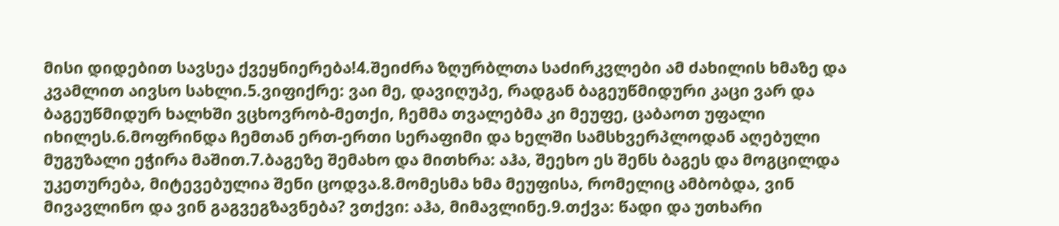მისი დიდებით სავსეა ქვეყნიერება!4.შეიძრა ზღურბლთა საძირკვლები ამ ძახილის ხმაზე და კვამლით აივსო სახლი.5.ვიფიქრე: ვაი მე, დავიღუპე, რადგან ბაგეუწმიდური კაცი ვარ და ბაგეუწმიდურ ხალხში ვცხოვრობ-მეთქი, ჩემმა თვალებმა კი მეუფე, ცაბაოთ უფალი იხილეს.6.მოფრინდა ჩემთან ერთ-ერთი სერაფიმი და ხელში სამსხვერპლოდან აღებული მუგუზალი ეჭირა მაშით.7.ბაგეზე შემახო და მითხრა: აჰა, შეეხო ეს შენს ბაგეს და მოგცილდა უკეთურება, მიტევებულია შენი ცოდვა.8.მომესმა ხმა მეუფისა, რომელიც ამბობდა, ვინ მივავლინო და ვინ გაგვეგზავნება? ვთქვი: აჰა, მიმავლინე.9.თქვა: წადი და უთხარი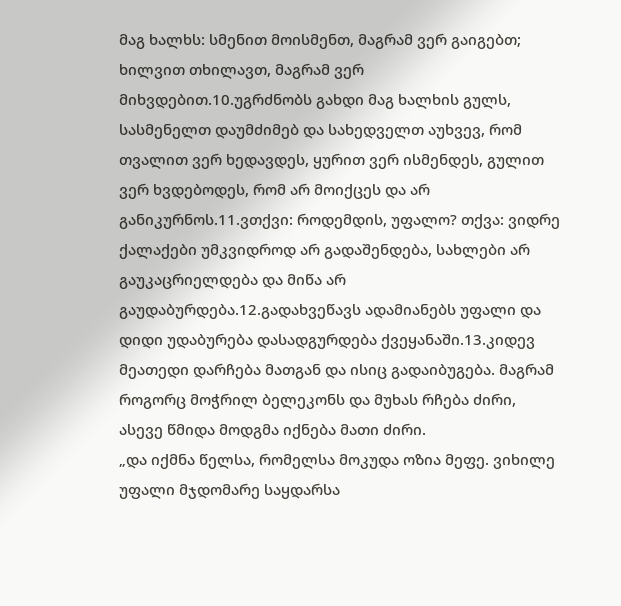მაგ ხალხს: სმენით მოისმენთ, მაგრამ ვერ გაიგებთ; ხილვით თხილავთ, მაგრამ ვერ მიხვდებით.10.უგრძნობს გახდი მაგ ხალხის გულს, სასმენელთ დაუმძიმებ და სახედველთ აუხვევ, რომ თვალით ვერ ხედავდეს, ყურით ვერ ისმენდეს, გულით ვერ ხვდებოდეს, რომ არ მოიქცეს და არ განიკურნოს.11.ვთქვი: როდემდის, უფალო? თქვა: ვიდრე ქალაქები უმკვიდროდ არ გადაშენდება, სახლები არ გაუკაცრიელდება და მიწა არ გაუდაბურდება.12.გადახვეწავს ადამიანებს უფალი და დიდი უდაბურება დასადგურდება ქვეყანაში.13.კიდევ მეათედი დარჩება მათგან და ისიც გადაიბუგება. მაგრამ როგორც მოჭრილ ბელეკონს და მუხას რჩება ძირი, ასევე წმიდა მოდგმა იქნება მათი ძირი.
„და იქმნა წელსა, რომელსა მოკუდა ოზია მეფე. ვიხილე უფალი მჯდომარე საყდარსა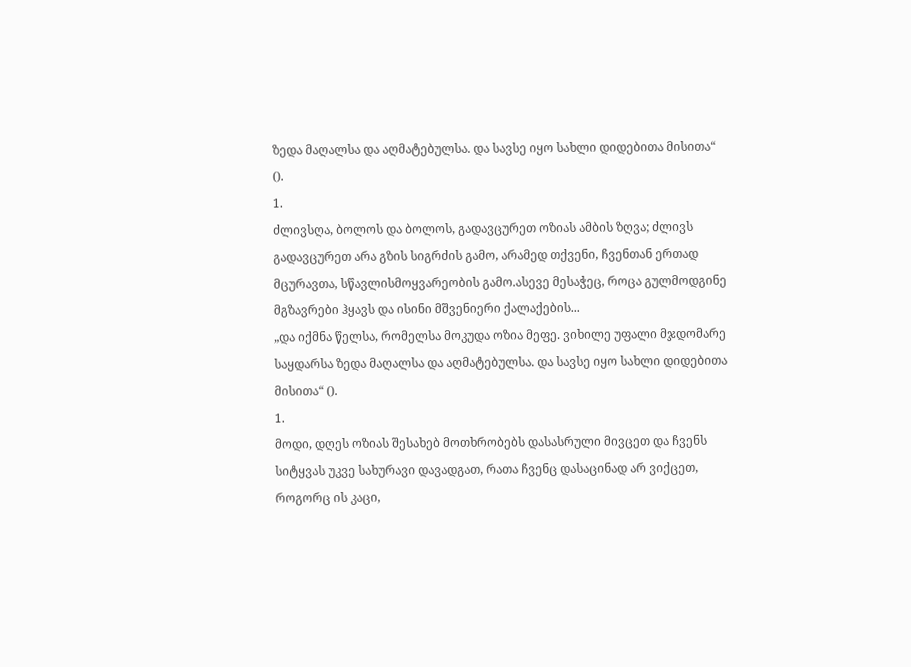ზედა მაღალსა და აღმატებულსა. და სავსე იყო სახლი დიდებითა მისითა“ ().
1.
ძლივსღა, ბოლოს და ბოლოს, გადავცურეთ ოზიას ამბის ზღვა; ძლივს გადავცურეთ არა გზის სიგრძის გამო, არამედ თქვენი, ჩვენთან ერთად მცურავთა, სწავლისმოყვარეობის გამო.ასევე მესაჭეც, როცა გულმოდგინე მგზავრები ჰყავს და ისინი მშვენიერი ქალაქების...
„და იქმნა წელსა, რომელსა მოკუდა ოზია მეფე. ვიხილე უფალი მჯდომარე საყდარსა ზედა მაღალსა და აღმატებულსა. და სავსე იყო სახლი დიდებითა მისითა“ ().
1.
მოდი, დღეს ოზიას შესახებ მოთხრობებს დასასრული მივცეთ და ჩვენს სიტყვას უკვე სახურავი დავადგათ, რათა ჩვენც დასაცინად არ ვიქცეთ, როგორც ის კაცი,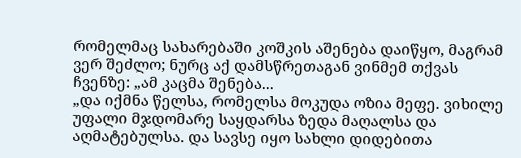რომელმაც სახარებაში კოშკის აშენება დაიწყო, მაგრამ ვერ შეძლო; ნურც აქ დამსწრეთაგან ვინმემ თქვას ჩვენზე: „ამ კაცმა შენება...
„და იქმნა წელსა, რომელსა მოკუდა ოზია მეფე. ვიხილე უფალი მჯდომარე საყდარსა ზედა მაღალსა და აღმატებულსა. და სავსე იყო სახლი დიდებითა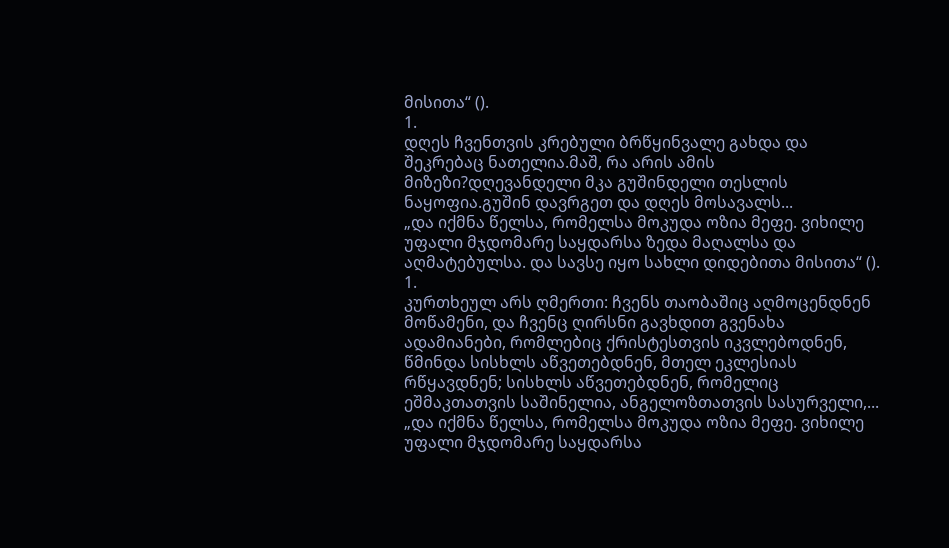მისითა“ ().
1.
დღეს ჩვენთვის კრებული ბრწყინვალე გახდა და შეკრებაც ნათელია.მაშ, რა არის ამის მიზეზი?დღევანდელი მკა გუშინდელი თესლის ნაყოფია.გუშინ დავრგეთ და დღეს მოსავალს...
„და იქმნა წელსა, რომელსა მოკუდა ოზია მეფე. ვიხილე უფალი მჯდომარე საყდარსა ზედა მაღალსა და აღმატებულსა. და სავსე იყო სახლი დიდებითა მისითა“ ().
1.
კურთხეულ არს ღმერთი: ჩვენს თაობაშიც აღმოცენდნენ მოწამენი, და ჩვენც ღირსნი გავხდით გვენახა ადამიანები, რომლებიც ქრისტესთვის იკვლებოდნენ, წმინდა სისხლს აწვეთებდნენ, მთელ ეკლესიას რწყავდნენ; სისხლს აწვეთებდნენ, რომელიც ეშმაკთათვის საშინელია, ანგელოზთათვის სასურველი,...
„და იქმნა წელსა, რომელსა მოკუდა ოზია მეფე. ვიხილე უფალი მჯდომარე საყდარსა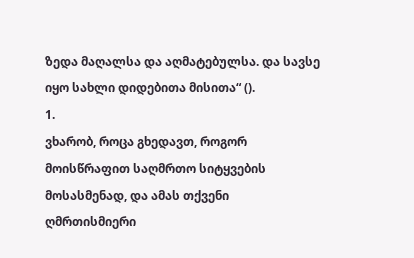ზედა მაღალსა და აღმატებულსა. და სავსე იყო სახლი დიდებითა მისითა“ ().
1.
ვხარობ, როცა გხედავთ, როგორ მოისწრაფით საღმრთო სიტყვების მოსასმენად, და ამას თქვენი ღმრთისმიერი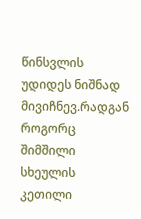წინსვლის უდიდეს ნიშნად მივიჩნევ.რადგან როგორც შიმშილი სხეულის კეთილი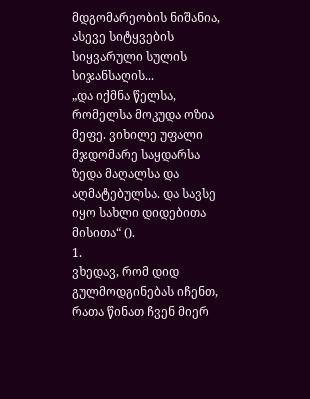მდგომარეობის ნიშანია, ასევე სიტყვების სიყვარული სულის სიჯანსაღის...
„და იქმნა წელსა, რომელსა მოკუდა ოზია მეფე. ვიხილე უფალი მჯდომარე საყდარსა ზედა მაღალსა და აღმატებულსა. და სავსე იყო სახლი დიდებითა მისითა“ ().
1.
ვხედავ, რომ დიდ გულმოდგინებას იჩენთ, რათა წინათ ჩვენ მიერ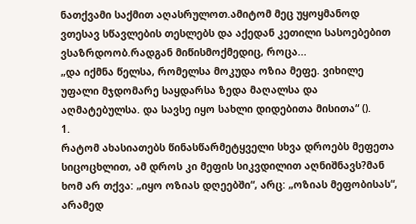ნათქვამი საქმით აღასრულოთ.ამიტომ მეც უყოყმანოდ ვთესავ სწავლების თესლებს და აქედან კეთილი სასოებებით ვსაზრდოობ.რადგან მიწისმოქმედიც, როცა...
„და იქმნა წელსა, რომელსა მოკუდა ოზია მეფე. ვიხილე უფალი მჯდომარე საყდარსა ზედა მაღალსა და აღმატებულსა. და სავსე იყო სახლი დიდებითა მისითა“ ().
1.
რატომ ახასიათებს წინასწარმეტყველი სხვა დროებს მეფეთა სიცოცხლით, ამ დროს კი მეფის სიკვდილით აღნიშნავს?მან ხომ არ თქვა: „იყო ოზიას დღეებში“, არც: „ოზიას მეფობისას“, არამედ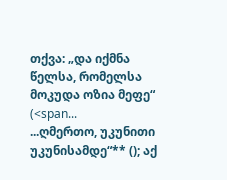თქვა: „და იქმნა წელსა, რომელსა მოკუდა ოზია მეფე“ (<span...
...ღმერთო, უკუნითი უკუნისამდე“** (); აქ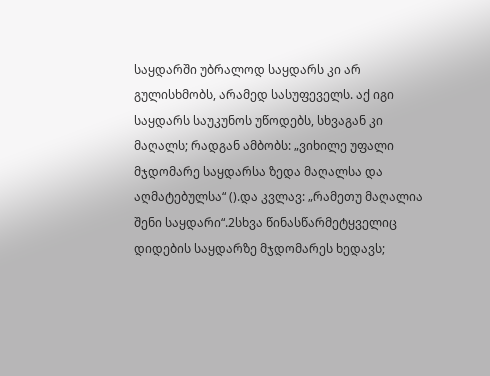საყდარში უბრალოდ საყდარს კი არ გულისხმობს, არამედ სასუფეველს. აქ იგი საყდარს საუკუნოს უწოდებს, სხვაგან კი მაღალს; რადგან ამბობს: „ვიხილე უფალი მჯდომარე საყდარსა ზედა მაღალსა და აღმატებულსა“ ().და კვლავ: „რამეთუ მაღალია შენი საყდარი“.2სხვა წინასწარმეტყველიც დიდების საყდარზე მჯდომარეს ხედავს;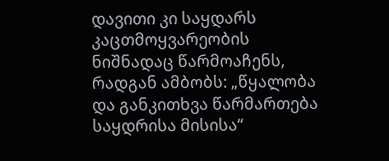დავითი კი საყდარს კაცთმოყვარეობის ნიშნადაც წარმოაჩენს, რადგან ამბობს: „წყალობა და განკითხვა წარმართება საყდრისა მისისა“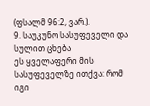(ფსალმ 96:2, ვარ.).
9. საუკუნო სასუფეველი და სულით ცხება
ეს ყველაფერი მის სასუფეველზე ითქვა: რომ იგი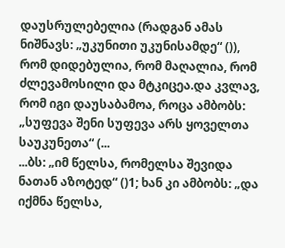დაუსრულებელია (რადგან ამას ნიშნავს: „უკუნითი უკუნისამდე“ ()), რომ დიდებულია, რომ მაღალია, რომ ძლევამოსილი და მტკიცეა.და კვლავ, რომ იგი დაუსაბამოა, როცა ამბობს: „სუფევა შენი სუფევა არს ყოველთა საუკუნეთა“ (...
...ბს: „იმ წელსა, რომელსა შევიდა ნათან აზოტედ“ ()1; ხან კი ამბობს: „და იქმნა წელსა,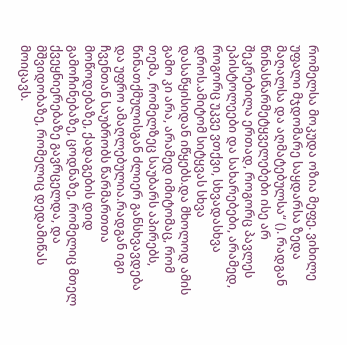რომელსა მოკუდა ოზია მეფე. ვიხილე უფალი მჯდომარე საყდარსა ზედა მაღალსა და აღმატებულსა“ (). რადგან წინასწარმეტყველებები ისე არ შეკრებილა ერთად, როგორც პავლეს ეპისტოლეები და სახარებები, არამედ, როგორც უკვე ვთქვი, სხვადასხვა დროს.ამიტომ სიტყვას სხვა დასაწყისიდან იწყებს.და მხოლოდ ამის გამო კი არა, არამედ იმიტომაც, რომ თემა, რომელზეც საუბარს აპირებს, წინათქმულისგან ძლიერ განსხვავდება და უფრო ამაღლებულია.რადგან იგი ჩვენთან საუბრობს წარმართთა მოწოდებაზე, ქადაგების დიდ გამოჩინებაზე, ცოდნაზე, რომელიც მთელ ქვეყნიერებაზე გავრცელდა, და მშვიდობაზე, რომელიც დედამიწას მოიცავს.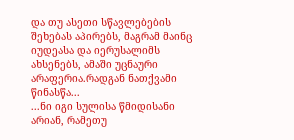და თუ ასეთი სწავლებების შეხებას აპირებს, მაგრამ მაინც იუდეასა და იერუსალიმს ახსენებს, ამაში უცნაური არაფერია.რადგან ნათქვამი წინასწა...
...ნი იგი სულისა წმიდისანი არიან, რამეთუ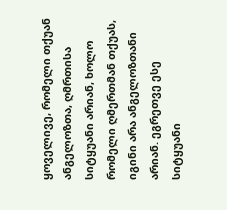ყოველივე, რომელი თქუან ანგელოზთა, ღმრთისა სიტყუანი არიან, ხოლო რომელი ღმერთმან თქუას, იგინი არა ანგელოზთანი არიან. ეგრეთვე ესე სიტყუანი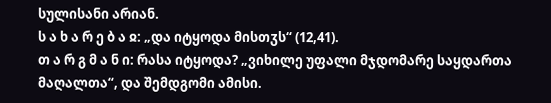სულისანი არიან.
ს ა ხ ა რ ე ბ ა ჲ: „და იტყოდა მისთჳს“ (12,41).
თ ა რ გ მ ა ნ ი: რასა იტყოდა? „ვიხილე უფალი მჯდომარე საყდართა მაღალთა“, და შემდგომი ამისი.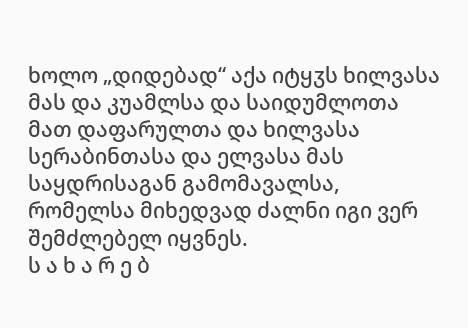ხოლო „დიდებად“ აქა იტყჳს ხილვასა მას და კუამლსა და საიდუმლოთა მათ დაფარულთა და ხილვასა სერაბინთასა და ელვასა მას საყდრისაგან გამომავალსა, რომელსა მიხედვად ძალნი იგი ვერ შემძლებელ იყვნეს.
ს ა ხ ა რ ე ბ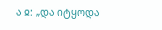ა ჲ: „და იტყოდა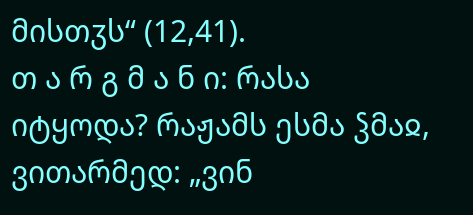მისთჳს“ (12,41).
თ ა რ გ მ ა ნ ი: რასა იტყოდა? რაჟამს ესმა ჴმაჲ, ვითარმედ: „ვინ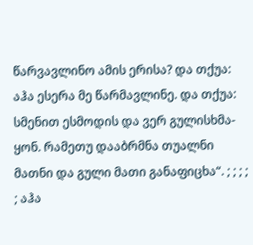წარვავლინო ამის ერისა? და თქუა: აჰა ესერა მე წარმავლინე. და თქუა: სმენით ესმოდის და ვერ გულისხმა-ყონ. რამეთუ დააბრმნა თუალნი მათნი და გული მათი განაფიცხა“. ; ; ; ; ; აჰა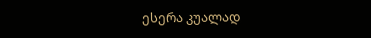ესერა კუალად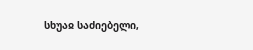სხუაჲ საძიებელი,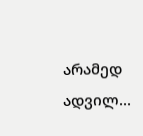არამედ ადვილ...